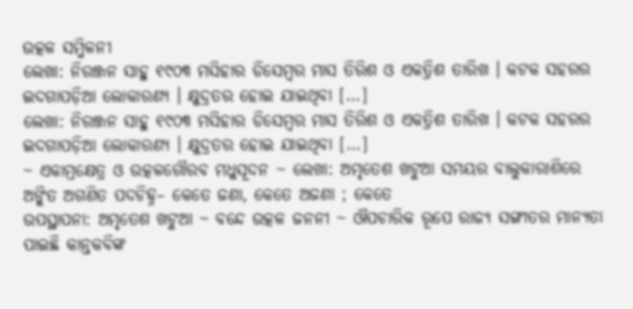ଉତ୍କଳ ସମ୍ମିଳନୀ
ଲେଖା: ନିରଞ୍ଜନ ସାହୁ ୧୯୦୩ ମସିହାର ଡିସେମ୍ବର ମାସ ତିରିଶ ଓ ଏକତ୍ରିଶ ତାରିଖ । କଟକ ସହରର ଇଦଗାପଡ଼ିଆ ଲୋକାରଣ୍ୟ । କ୍ଷୁଦ୍ରତର ହୋଇ ଯାଇଥିବା […]
ଲେଖା: ନିରଞ୍ଜନ ସାହୁ ୧୯୦୩ ମସିହାର ଡିସେମ୍ବର ମାସ ତିରିଶ ଓ ଏକତ୍ରିଶ ତାରିଖ । କଟକ ସହରର ଇଦଗାପଡ଼ିଆ ଲୋକାରଣ୍ୟ । କ୍ଷୁଦ୍ରତର ହୋଇ ଯାଇଥିବା […]
~ ଏକାମ୍ରକ୍ଷେତ୍ର ଓ ଉତ୍କଳଗୌରବ ମଧୁସୂଦନ ~ ଲେଖା: ଅମୃତେଶ ଖଟୁଆ ସମୟର ବାଲୁକାରାଶିରେ ଅଙ୍କିତ ଅଗଣିତ ପଦଚିହ୍ନ– କେତେ ଜଣା, କେତେ ଅଜଣା ; କେତେ
ଉପସ୍ଥାପନା: ଅମୃତେଶ ଖଟୁଆ ~ ବନ୍ଦେ ଉତ୍କଳ ଜନନୀ ~ ଔପଚାରିକ ରୂପେ ରାଜ୍ୟ ସଙ୍ଗୀତର ମାନ୍ୟତା ପାଇଛି କାନ୍ତକବିଙ୍କ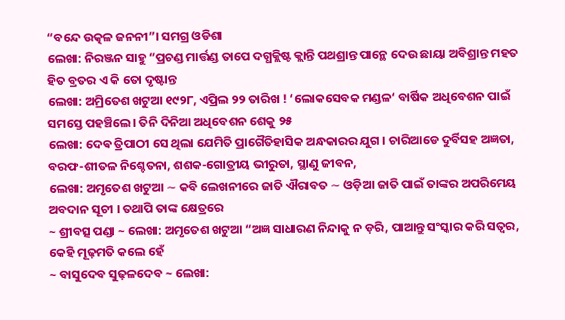“ବନ୍ଦେ ଉତ୍କଳ ଜନନୀ”। ସମଗ୍ର ଓଡିଶା
ଲେଖା: ନିରଞ୍ଜନ ସାହୁ “ପ୍ରଚଣ୍ଡ ମାର୍ତ୍ତଣ୍ଡ ତାପେ ଦଗ୍ଧକ୍ଲିଷ୍ଟ କ୍ଲାନ୍ତି ପଥଶ୍ରାନ୍ତ ପାନ୍ଥେ ଦେଉ ଛାୟା ଅବିଶ୍ରାନ୍ତ ମହତ ହିତ ବ୍ରତର ଏ କି ତୋ ଦୃଷ୍ଟାନ୍ତ
ଲେଖା: ଅମ୍ରିତେଶ ଖଟୁଆ ୧୯୨୮, ଏପ୍ରିଲ ୨୨ ତାରିଖ ! ‘ଲୋକସେବକ ମଣ୍ଡଳ‘ ବାର୍ଷିକ ଅଧିବେଶନ ପାଇଁ ସମସ୍ତେ ପହଞ୍ଚିଲେ। ତିନି ଦିନିଆ ଅଧିବେଶନ ଶେକୁ ୨୫
ଲେଖା: ଦେଵ ତ୍ରିପାଠୀ ସେ ଥିଲା ଯେମିତି ପ୍ରାଗୈତିହାସିକ ଅନ୍ଧକାରର ଯୁଗ । ଚାରିଆଡେ ଦୁର୍ବିସହ ଅଜ୍ଞତା, ବରଫ-ଶୀତଳ ନିଶ୍ଚେତନା, ଶଶକ-ଗୋତ୍ରୀୟ ଭୀରୁତା, ସ୍ଥାଣୁ ଜୀବନ,
ଲେଖା: ଅମୃତେଶ ଖଟୁଆ ∼ କବି ଲେଖନୀରେ ଜାତି ଐରାବତ ∼ ଓଡ଼ିଆ ଜାତି ପାଇଁ ତାଙ୍କର ଅପରିମେୟ ଅବଦାନ ସୂଚୀ । ତଥାପି ତାଙ୍କ କ୍ଷେତ୍ରରେ
~ ଶ୍ରୀବତ୍ସ ପଣ୍ଡା ~ ଲେଖା: ଅମୃତେଶ ଖଟୁଆ “ଅଜ୍ଞ ସାଧାରଣ ନିନ୍ଦାକୁ ନ ଡ଼ରି, ପାଆନ୍ତୁ ସଂସ୍କାର କରି ସତ୍ବର, କେହି ମୂଢ଼ମତି କଲେ ହେଁ
~ ବାସୁଦେବ ସୁଢ଼ଳଦେବ ~ ଲେଖା: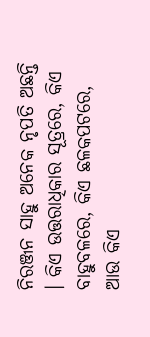ନିରଞ୍ଜନ ସାହୁ ଅନେକ ନୃପତି ଅଛନ୍ତି । କିଏ ଉତ୍ତରାଧିକାର ସୂତ୍ରରେ, କିଏ ବାହୁବଳରେ, କିଏ ଛଳକପଟରେ, ଆଉ କିଏ